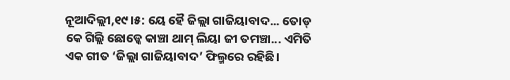ନୂଆଦିଲ୍ଲୀ,୧୯।୫: ୟେ ହୈ ଜିଲ୍ଲା ଗାଜିୟାବାଦ... ତୋଡ୍ କେ ଗିଲ୍ଲି ଛୋଡ୍କେ କାଞ୍ଚା ଥାମ୍ ଲିୟା ଜୀ ତମଞ୍ଚା... ଏମିତି ଏକ ଗୀତ ‘ଜିଲ୍ଲା ଗାଜିୟାବାଦ’ ଫିଲ୍ମରେ ରହିଛି।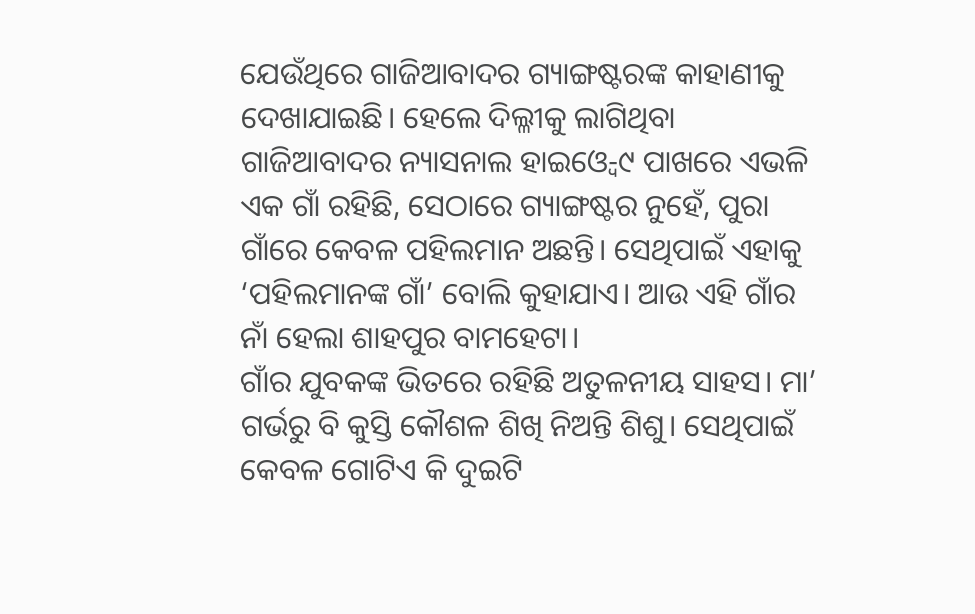ଯେଉଁଥିରେ ଗାଜିଆବାଦର ଗ୍ୟାଙ୍ଗଷ୍ଟରଙ୍କ କାହାଣୀକୁ ଦେଖାଯାଇଛି। ହେଲେ ଦିଲ୍ଳୀକୁ ଲାଗିଥିବା ଗାଜିଆବାଦର ନ୍ୟାସନାଲ ହାଇଓ୍ବେ-୯ ପାଖରେ ଏଭଳି ଏକ ଗାଁ ରହିଛି, ସେଠାରେ ଗ୍ୟାଙ୍ଗଷ୍ଟର ନୁହେଁ, ପୁରା ଗାଁରେ କେବଳ ପହିଲମାନ ଅଛନ୍ତି। ସେଥିପାଇଁ ଏହାକୁ ‘ପହିଲମାନଙ୍କ ଗାଁ’ ବୋଲି କୁହାଯାଏ। ଆଉ ଏହି ଗାଁର ନାଁ ହେଲା ଶାହପୁର ବାମହେଟା।
ଗାଁର ଯୁବକଙ୍କ ଭିତରେ ରହିଛି ଅତୁଳନୀୟ ସାହସ। ମା’ ଗର୍ଭରୁ ବି କୁସ୍ତି କୌଶଳ ଶିଖି ନିଅନ୍ତି ଶିଶୁ। ସେଥିପାଇଁ କେବଳ ଗୋଟିଏ କି ଦୁଇଟି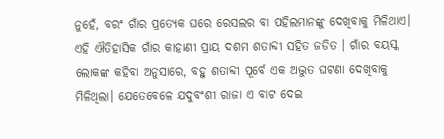ନୁହେଁ, ବରଂ ଗାଁର ପ୍ରତ୍ୟେକ ଘରେ ରେସଲର ବା ପହିଲମାନଙ୍କୁ ଦେଖିବାକୁ ମିଳିଥାଏ। ଏହି ଐତିହାସିକ ଗାଁର କାହାଣୀ ପ୍ରାୟ ଦଶମ ଶତାବ୍ଦୀ ସହିତ ଜଡିତ । ଗାଁର ବୟସ୍କ ଲୋକଙ୍କ କହିବା ଅନୁସାରେ, ବହୁ ଶତାବ୍ଦୀ ପୂର୍ବେ ଏକ ଅଦ୍ଭୁତ ଘଟଣା ଦେଖିବାକୁ ମିଳିଥିଲା। ଯେତେବେଳେ ଯଦୁବଂଶୀ ରାଜା ଏ ବାଟ ଦେଇ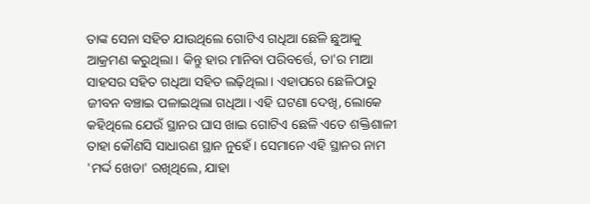ତାଙ୍କ ସେନା ସହିତ ଯାଉଥିଲେ ଗୋଟିଏ ଗଧିଆ ଛେଳି ଛୁଆକୁ ଆକ୍ରମଣ କରୁଥିଲା। କିନ୍ତୁ ହାର ମାନିବା ପରିବର୍ତ୍ତେ, ତା'ର ମାଆ ସାହସର ସହିତ ଗଧିଆ ସହିତ ଲଢ଼ିଥିଲା। ଏହାପରେ ଛେଳିଠାରୁ ଜୀବନ ବଞ୍ଚାଇ ପଳାଇଥିଲା ଗଧିଆ। ଏହି ଘଟଣା ଦେଖି, ଲୋକେ କହିଥିଲେ ଯେଉଁ ସ୍ଥାନର ଘାସ ଖାଇ ଗୋଟିଏ ଛେଳି ଏତେ ଶକ୍ତିଶାଳୀ ତାହା କୌଣସି ସାଧାରଣ ସ୍ଥାନ ନୁହେଁ। ସେମାନେ ଏହି ସ୍ଥାନର ନାମ 'ମର୍ଦ୍ଦ ଖେଡା' ରଖିଥିଲେ, ଯାହା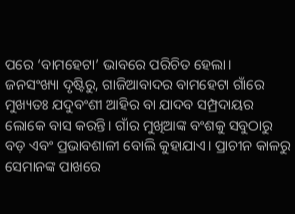ପରେ ‘ବାମହେଟା’ ଭାବରେ ପରିଚିତ ହେଲା।
ଜନସଂଖ୍ୟା ଦୃଷ୍ଟିରୁ, ଗାଜିଆବାଦର ବାମହେଟା ଗାଁରେ ମୁଖ୍ୟତଃ ଯଦୁବଂଶୀ ଆହିର ବା ଯାଦବ ସମ୍ପ୍ରଦାୟର ଲୋକେ ବାସ କରନ୍ତି। ଗାଁର ମୁଖିଆଙ୍କ ବଂଶକୁ ସବୁଠାରୁ ବଡ଼ ଏବଂ ପ୍ରଭାବଶାଳୀ ବୋଲି କୁହାଯାଏ। ପ୍ରାଚୀନ କାଳରୁ ସେମାନଙ୍କ ପାଖରେ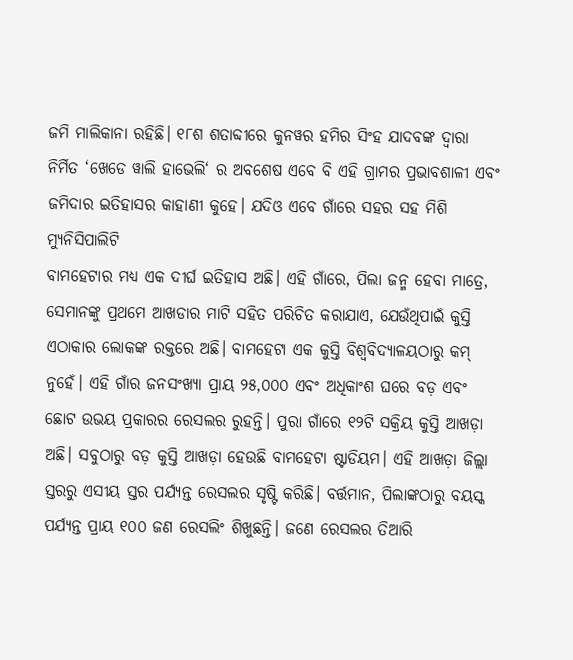ଜମି ମାଲିକାନା ରହିଛି। ୧୮ଶ ଶତାବ୍ଦୀରେ କୁନୱର ହମିର ସିଂହ ଯାଦବଙ୍କ ଦ୍ୱାରା ନିର୍ମିତ ‘ଖେଡେ ୱାଲି ହାଭେଲି‘ ର ଅବଶେଷ ଏବେ ବି ଏହି ଗ୍ରାମର ପ୍ରଭାବଶାଳୀ ଏବଂ ଜମିଦାର ଇତିହାସର କାହାଣୀ କୁହେ। ଯଦିଓ ଏବେ ଗାଁରେ ସହର ସହ ମିଶି ମ୍ୟୁନିସିପାଲିଟି
ବାମହେଟାର ମଧ୍ୟ ଏକ ଦୀର୍ଘ ଇତିହାସ ଅଛି। ଏହି ଗାଁରେ, ପିଲା ଜନ୍ମ ହେବା ମାତ୍ରେ, ସେମାନଙ୍କୁ ପ୍ରଥମେ ଆଖଡାର ମାଟି ସହିତ ପରିଚିତ କରାଯାଏ, ଯେଉଁଥିପାଇଁ କୁସ୍ତି ଏଠାକାର ଲୋକଙ୍କ ରକ୍ତରେ ଅଛି। ବାମହେଟା ଏକ କୁସ୍ତି ବିଶ୍ୱବିଦ୍ୟାଳୟଠାରୁ କମ୍ ନୁହେଁ। ଏହି ଗାଁର ଜନସଂଖ୍ୟା ପ୍ରାୟ ୨୫,୦୦୦ ଏବଂ ଅଧିକାଂଶ ଘରେ ବଡ଼ ଏବଂ ଛୋଟ ଉଭୟ ପ୍ରକାରର ରେସଲର ରୁହନ୍ତି। ପୁରା ଗାଁରେ ୧୨ଟି ସକ୍ରିୟ କୁସ୍ତି ଆଖଡ଼ା ଅଛି। ସବୁଠାରୁ ବଡ଼ କୁସ୍ତି ଆଖଡ଼ା ହେଉଛି ବାମହେଟା ଷ୍ଟାଡିୟମ। ଏହି ଆଖଡ଼ା ଜିଲ୍ଲା ସ୍ତରରୁ ଏସୀୟ ସ୍ତର ପର୍ଯ୍ୟନ୍ତ ରେସଲର ସୃଷ୍ଟି କରିଛି। ବର୍ତ୍ତମାନ, ପିଲାଙ୍କଠାରୁ ବୟସ୍କ ପର୍ଯ୍ୟନ୍ତ ପ୍ରାୟ ୧୦୦ ଜଣ ରେସଲିଂ ଶିଖୁଛନ୍ତି। ଜଣେ ରେସଲର ତିଆରି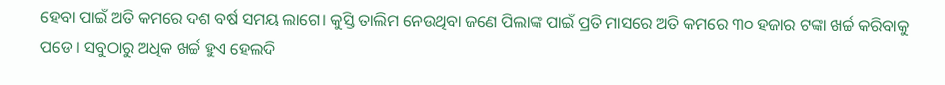ହେବା ପାଇଁ ଅତି କମରେ ଦଶ ବର୍ଷ ସମୟ ଲାଗେ। କୁସ୍ତି ତାଲିମ ନେଉଥିବା ଜଣେ ପିଲାଙ୍କ ପାଇଁ ପ୍ରତି ମାସରେ ଅତି କମରେ ୩୦ ହଜାର ଟଙ୍କା ଖର୍ଚ୍ଚ କରିବାକୁ ପଡେ। ସବୁଠାରୁ ଅଧିକ ଖର୍ଚ୍ଚ ହୁଏ ହେଲଦି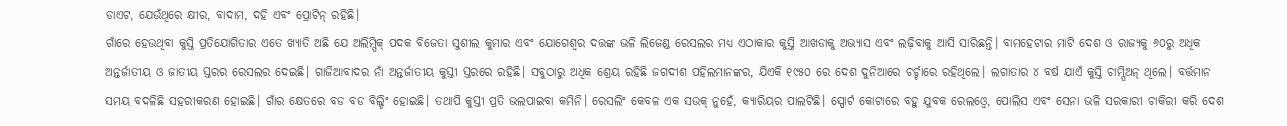ଡାଏଟ, ଯେଉଁଥିରେ କ୍ଷୀର, ବାଦାମ, ଦହି ଏବଂ ପ୍ରୋଟିନ୍ ରହିଛି।
ଗାଁରେ ହେଉଥିବା କୁସ୍ତି ପ୍ରତିଯୋଗିତାର ଏତେ ଖ୍ୟାତି ଅଛି ଯେ ଅଲିମ୍ପିକ୍ ପଦକ ବିଜେତା ସୁଶୀଲ କୁମାର ଏବଂ ଯୋଗେଶ୍ୱର ଦତ୍ତଙ୍କ ଭଳି ଲିଜେଣ୍ଡ ରେସଲର ମଧ୍ୟ ଏଠାକାର କୁସ୍ତି ଆଖଡାକୁ ଅଭ୍ୟାସ ଏବଂ ଲଢ଼ିବାକୁ ଆସି ସାରିଛନ୍ତି। ବାମହେଟାର ମାଟି ଦେଶ ଓ ରାଜ୍ୟକୁ ୬୦ରୁ ଅଧିକ ଅନ୍ତର୍ଜାତୀୟ ଓ ଜାତୀୟ ସ୍ତରର ରେସଲର ଦେଇଛି। ଗାଜିଆବାଦର ନାଁ ଅନ୍ତର୍ଜାତୀୟ କୁସ୍ତୀ ସ୍ତରରେ ରହିଛି। ସବୁଠାରୁ ଅଧିକ ଶ୍ରେୟ ରହିଛି ଜଗଦୀଶ ପହିଲମାନଙ୍କର, ଯିଏକି ୧୯୫୦ ରେ ଦେଶ ଦୁନିଆରେ ଚର୍ଚ୍ଚାରେ ରହିଥିଲେ। ଲଗାତାର ୪ ବର୍ଷ ଯାଏଁ କୁସ୍ତି ଚାମ୍ପିଅନ୍ ଥିଲେ। ବର୍ତ୍ତମାନ ସମୟ ବଦଳିଛି ସହରୀକରଣ ହୋଇଛି। ଗାଁର କ୍ଷେତରେ ବଡ ବଡ ବିଲ୍ଡିଂ ହୋଇଛି। ତଥାପି କୁସ୍ତୀ ପ୍ରତି ଭଲପାଇବା କମିନି। ରେସଲିଂ କେବଳ ଏକ ସଉକ୍ ନୁହେଁ, କ୍ୟାରିୟର ପାଲଟିଛି। ସ୍ପୋର୍ଟ କୋଟାରେ ବହୁ ଯୁବକ ରେଲଓ୍ବେ, ପୋଲିସ ଏବଂ ସେନା ଭଳି ସରକାରୀ ଚାକିରୀ କରି ଦେଶ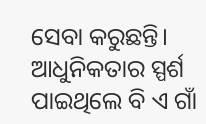ସେବା କରୁଛନ୍ତି। ଆଧୁନିକତାର ସ୍ପର୍ଶ ପାଇଥିଲେ ବି ଏ ଗାଁ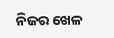ନିଜର ଖେଳ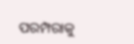ପରମ୍ପରାକୁ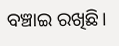ବଞ୍ଚାଇ ରଖିଛି।